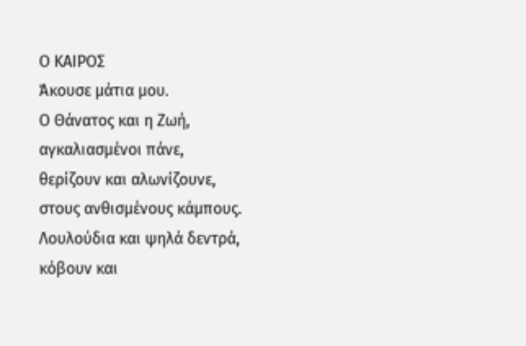Ο ΚΑΙΡΟΣ
Άκουσε μάτια μου.
Ο Θάνατος και η Ζωή,
αγκαλιασμένοι πάνε,
θερίζουν και αλωνίζουνε,
στους ανθισμένους κάμπους.
Λουλούδια και ψηλά δεντρά,
κόβουν και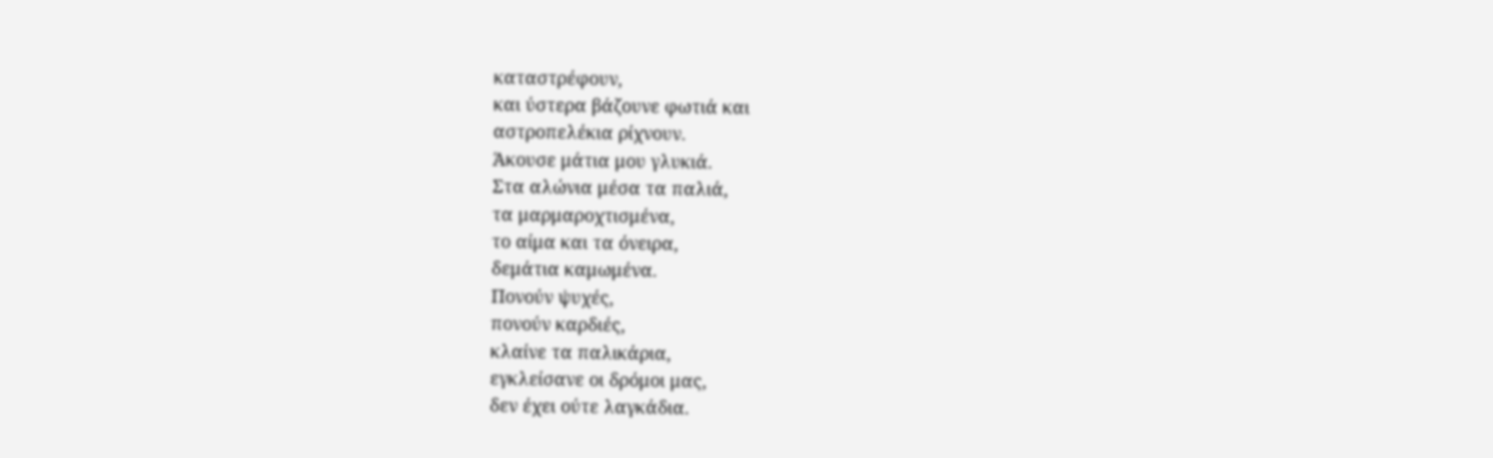καταστρέφουν,
και ύστερα βάζουνε φωτιά και
αστροπελέκια ρίχνουν.
Άκουσε μάτια μου γλυκιά.
Στα αλώνια μέσα τα παλιά,
τα μαρμαροχτισμένα,
το αίμα και τα όνειρα,
δεμάτια καμωμένα.
Πονούν ψυχές,
πονούν καρδιές,
κλαίνε τα παλικάρια,
εγκλείσανε οι δρόμοι μας,
δεν έχει ούτε λαγκάδια.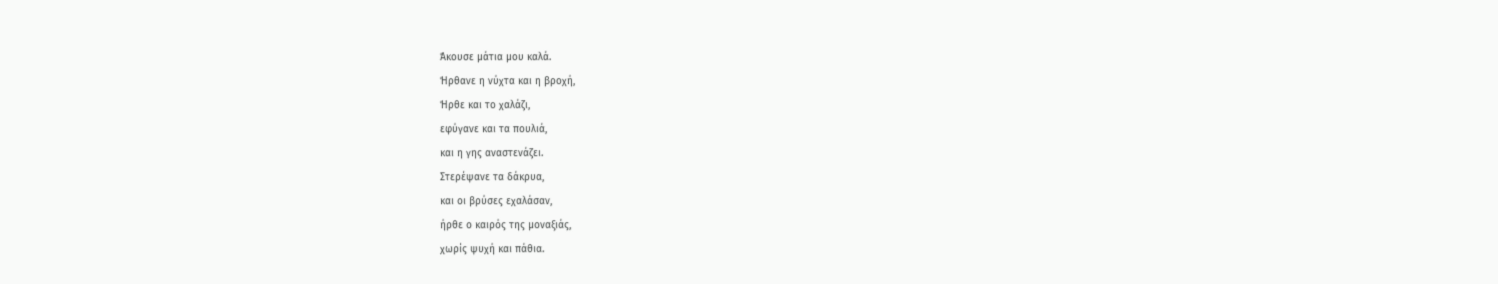Άκουσε μάτια μου καλά.
Ήρθανε η νύχτα και η βροχή,
Ήρθε και το χαλάζι,
εφύγανε και τα πουλιά,
και η γης αναστενάζει.
Στερέψανε τα δάκρυα,
και οι βρύσες εχαλάσαν,
ήρθε ο καιρός της μοναξιάς,
χωρίς ψυχή και πάθια.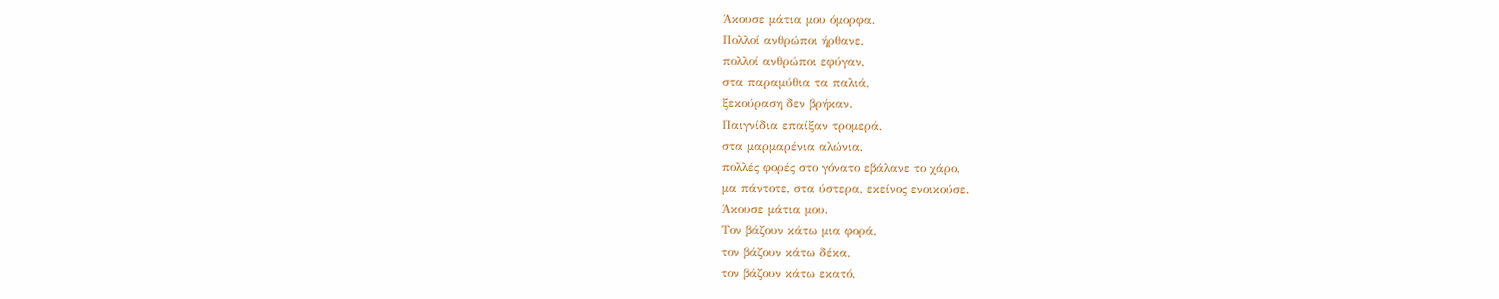Άκουσε μάτια μου όμορφα.
Πολλοί ανθρώποι ήρθανε,
πολλοί ανθρώποι εφύγαν,
στα παραμύθια τα παλιά,
ξεκούραση δεν βρήκαν.
Παιγνίδια επαίξαν τρομερά,
στα μαρμαρένια αλώνια,
πολλές φορές στο γόνατο εβάλανε το χάρο,
μα πάντοτε, στα ύστερα, εκείνος ενοικούσε.
Άκουσε μάτια μου.
Τον βάζουν κάτω μια φορά,
τον βάζουν κάτω δέκα,
τον βάζουν κάτω εκατό,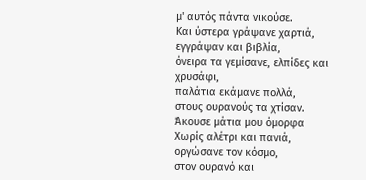μ' αυτός πάντα νικούσε.
Και ύστερα γράψανε χαρτιά,
εγγράψαν και βιβλία,
όνειρα τα γεμίσανε, ελπίδες και χρυσάφι,
παλάτια εκάμανε πολλά,
στους ουρανούς τα χτίσαν.
Άκουσε μάτια μου όμορφα
Χωρίς αλέτρι και πανιά,
οργώσανε τον κόσμο,
στον ουρανό και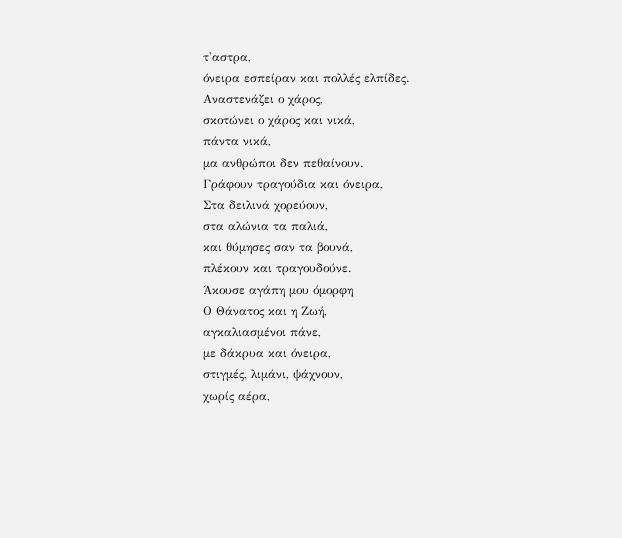τ'αστρα,
όνειρα εσπείραν και πολλές ελπίδες.
Αναστενάζει ο χάρος,
σκοτώνει ο χάρος και νικά,
πάντα νικά,
μα ανθρώποι δεν πεθαίνουν.
Γράφουν τραγούδια και όνειρα,
Στα δειλινά χορεύουν,
στα αλώνια τα παλιά,
και θύμησες σαν τα βουνά,
πλέκουν και τραγουδούνε.
Άκουσε αγάπη μου όμορφη
Ο Θάνατος και η Ζωή,
αγκαλιασμένοι πάνε,
με δάκρυα και όνειρα,
στιγμές, λιμάνι, ψάχνουν,
χωρίς αέρα,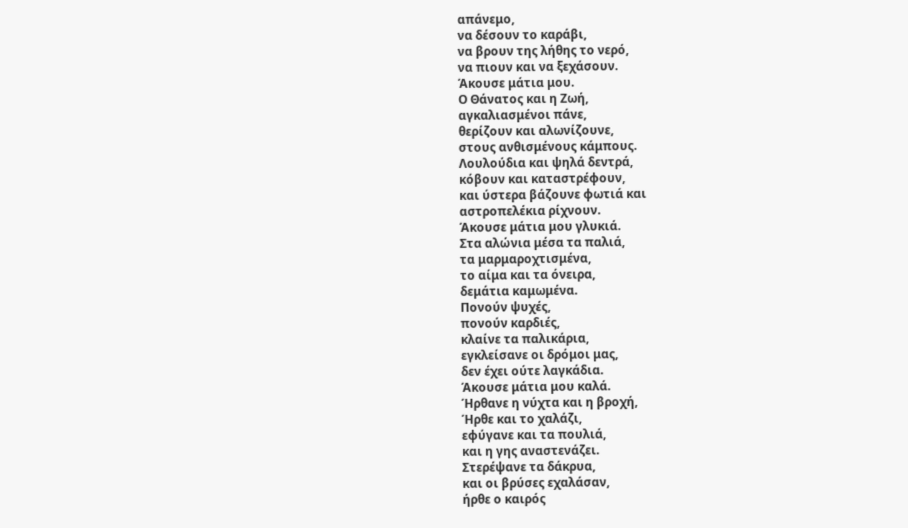απάνεμο,
να δέσουν το καράβι,
να βρουν της λήθης το νερό,
να πιουν και να ξεχάσουν.
Άκουσε μάτια μου.
Ο Θάνατος και η Ζωή,
αγκαλιασμένοι πάνε,
θερίζουν και αλωνίζουνε,
στους ανθισμένους κάμπους.
Λουλούδια και ψηλά δεντρά,
κόβουν και καταστρέφουν,
και ύστερα βάζουνε φωτιά και
αστροπελέκια ρίχνουν.
Άκουσε μάτια μου γλυκιά.
Στα αλώνια μέσα τα παλιά,
τα μαρμαροχτισμένα,
το αίμα και τα όνειρα,
δεμάτια καμωμένα.
Πονούν ψυχές,
πονούν καρδιές,
κλαίνε τα παλικάρια,
εγκλείσανε οι δρόμοι μας,
δεν έχει ούτε λαγκάδια.
Άκουσε μάτια μου καλά.
Ήρθανε η νύχτα και η βροχή,
Ήρθε και το χαλάζι,
εφύγανε και τα πουλιά,
και η γης αναστενάζει.
Στερέψανε τα δάκρυα,
και οι βρύσες εχαλάσαν,
ήρθε ο καιρός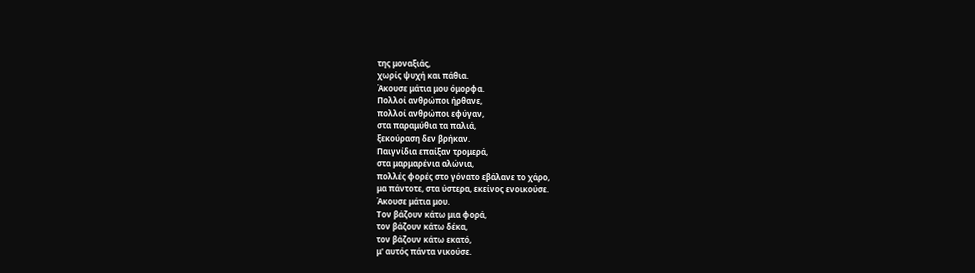της μοναξιάς,
χωρίς ψυχή και πάθια.
Άκουσε μάτια μου όμορφα.
Πολλοί ανθρώποι ήρθανε,
πολλοί ανθρώποι εφύγαν,
στα παραμύθια τα παλιά,
ξεκούραση δεν βρήκαν.
Παιγνίδια επαίξαν τρομερά,
στα μαρμαρένια αλώνια,
πολλές φορές στο γόνατο εβάλανε το χάρο,
μα πάντοτε, στα ύστερα, εκείνος ενοικούσε.
Άκουσε μάτια μου.
Τον βάζουν κάτω μια φορά,
τον βάζουν κάτω δέκα,
τον βάζουν κάτω εκατό,
μ' αυτός πάντα νικούσε.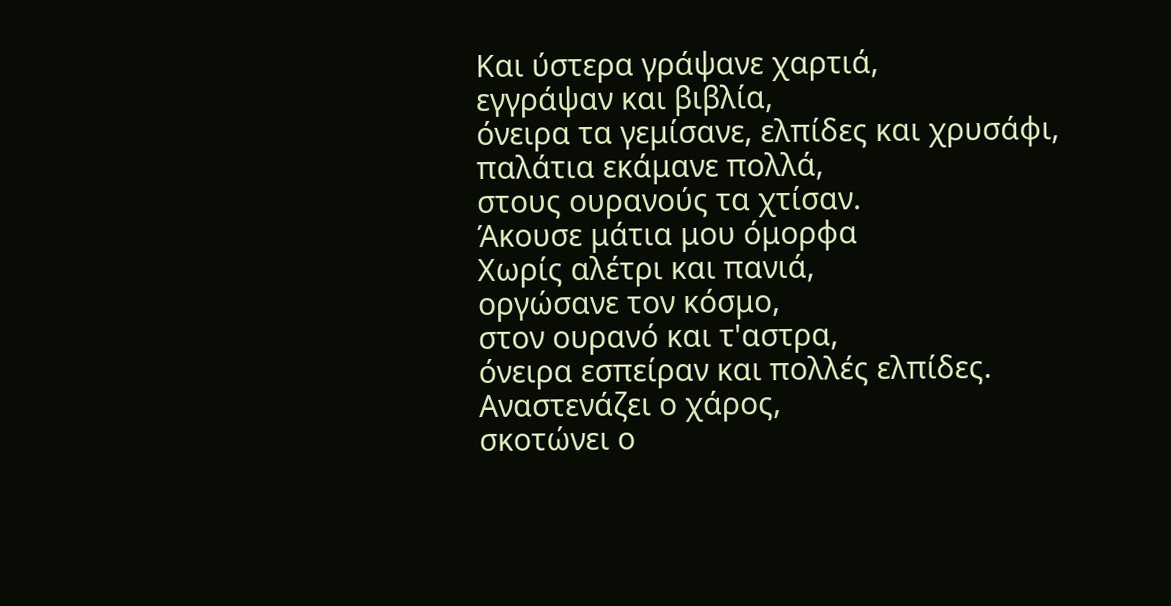Και ύστερα γράψανε χαρτιά,
εγγράψαν και βιβλία,
όνειρα τα γεμίσανε, ελπίδες και χρυσάφι,
παλάτια εκάμανε πολλά,
στους ουρανούς τα χτίσαν.
Άκουσε μάτια μου όμορφα
Χωρίς αλέτρι και πανιά,
οργώσανε τον κόσμο,
στον ουρανό και τ'αστρα,
όνειρα εσπείραν και πολλές ελπίδες.
Αναστενάζει ο χάρος,
σκοτώνει ο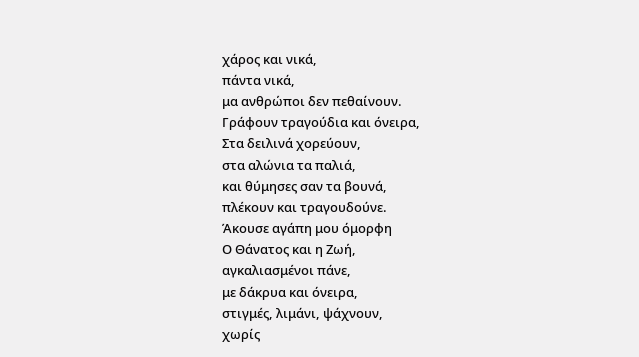χάρος και νικά,
πάντα νικά,
μα ανθρώποι δεν πεθαίνουν.
Γράφουν τραγούδια και όνειρα,
Στα δειλινά χορεύουν,
στα αλώνια τα παλιά,
και θύμησες σαν τα βουνά,
πλέκουν και τραγουδούνε.
Άκουσε αγάπη μου όμορφη
Ο Θάνατος και η Ζωή,
αγκαλιασμένοι πάνε,
με δάκρυα και όνειρα,
στιγμές, λιμάνι, ψάχνουν,
χωρίς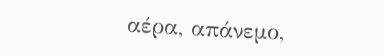αέρα, απάνεμο,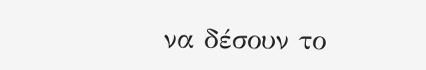να δέσουν το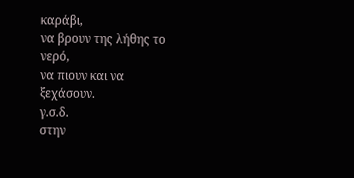καράβι,
να βρουν της λήθης το νερό,
να πιουν και να ξεχάσουν.
γ.σ.δ.
στην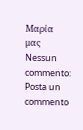Μαρία
μας
Nessun commento:
Posta un commento